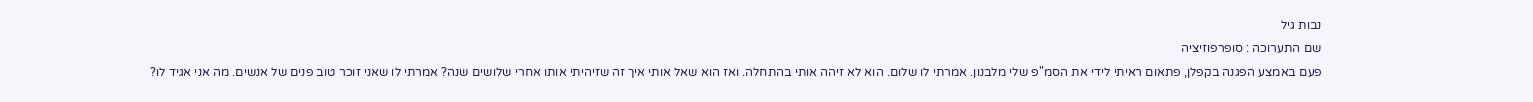נבות גיל
שם התערוכה : סופרפוזיציה
פעם באמצע הפגנה בקפלן, פתאום ראיתי לידי את הסמ"פ שלי מלבנון. אמרתי לו שלום. הוא לא זיהה אותי בהתחלה. ואז הוא שאל אותי איך זה שזיהיתי אותו אחרי שלושים שנה? אמרתי לו שאני זוכר טוב פנים של אנשים. מה אני אגיד לו?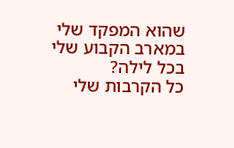שהוא המפקד שלי במארב הקבוע שלי בכל לילה?
כל הקרבות שלי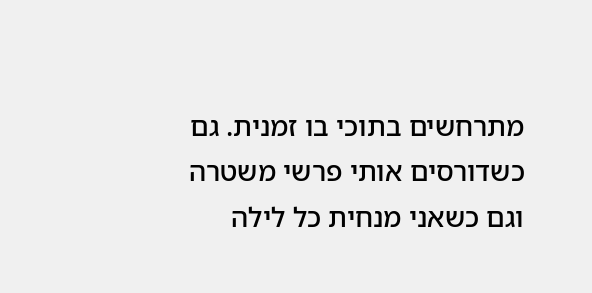מתרחשים בתוכי בו זמנית. גם כשדורסים אותי פרשי משטרה וגם כשאני מנחית כל לילה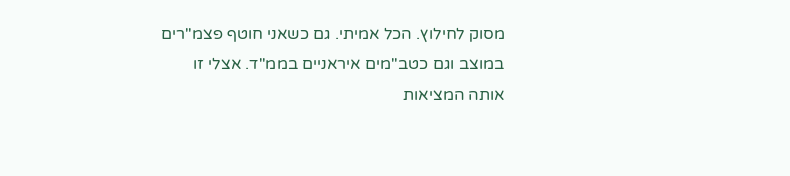מסוק לחילוץ. הכל אמיתי. גם כשאני חוטף פצמ"רים במוצב וגם כטב"מים איראניים בממ"ד. אצלי זו אותה המציאות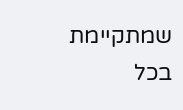שמתקיימת בכל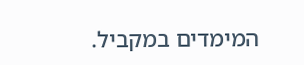המימדים במקביל.